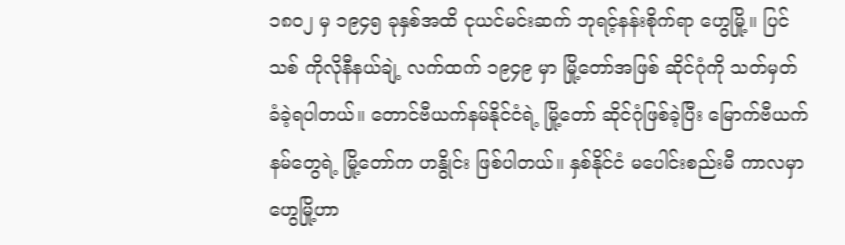၁၈၀၂ မှ ၁၉၄၅ ခုနှစ်အထိ ငုယင်မင်းဆက် ဘုရင့်နန်းစိုက်ရာ ဟွေမြို့။ ပြင်သစ် ကိုလိုနီနယ်ချဲ့ လက်ထက် ၁၉၄၉ မှာ မြို့တော်အဖြစ် ဆိုင်ဂုံကို သတ်မှတ် ခံခဲ့ရပါတယ်။ တောင်ဗီယက်နမ်နိုင်ငံရဲ့ မြို့တော် ဆိုင်ဂုံဖြစ်ခဲ့ပြီး မြောက်ဗီယက်နမ်တွေရဲ့ မြို့တော်က ဟနွိုင်း ဖြစ်ပါတယ်။ နှစ်နိုင်ငံ မပေါင်းစည်းမီ ကာလမှာ ဟွေမြို့ဟာ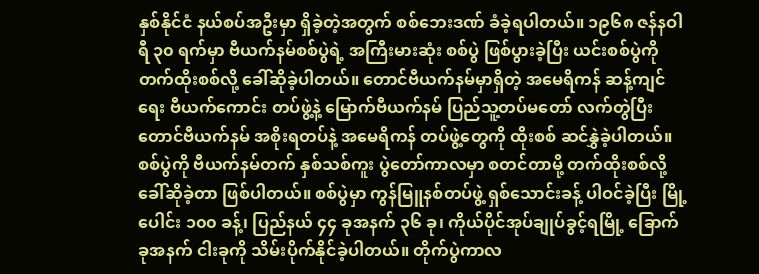နှစ်နိုင်ငံ နယ်စပ်အဦးမှာ ရှိခဲ့တဲ့အတွက် စစ်ဘေးဒဏ် ခံခဲ့ရပါတယ်။ ၁၉၆၈ ဇန်နဝါရီ ၃၀ ရက်မှာ ဗီယက်နမ်စစ်ပွဲရဲ့ အကြီးမားဆုံး စစ်ပွဲ ဖြစ်ပွားခဲ့ပြီး ယင်းစစ်ပွဲကို တက်ထိုးစစ်လို့ ခေါ်ဆိုခဲ့ပါတယ်။ တောင်ဗီယက်နမ်မှာရှိတဲ့ အမေရိကန် ဆန့်ကျင်ရေး ဗီယက်ကောင်း တပ်ဖွဲ့နဲ့ မြောက်ဗီယက်နမ် ပြည်သူ့တပ်မတော် လက်တွဲပြီး တောင်ဗီယက်နမ် အစိုးရတပ်နဲ့ အမေရိကန် တပ်ဖွဲ့တွေကို ထိုးစစ် ဆင်နွှဲခဲ့ပါတယ်။ စစ်ပွဲကို ဗီယက်နမ်တက် နှစ်သစ်ကူး ပွဲတော်ကာလမှာ စတင်တာမို့ တက်ထိုးစစ်လို့ ခေါ်ဆိုခဲ့တာ ဖြစ်ပါတယ်။ စစ်ပွဲမှာ ကွန်မြူနစ်တပ်ဖွဲ့ ရှစ်သောင်းခန့် ပါဝင်ခဲ့ပြီး မြို့ပေါင်း ၁၀၀ ခန့်၊ ပြည်နယ် ၄၄ ခုအနက် ၃၆ ခု၊ ကိုယ်ပိုင်အုပ်ချုပ်ခွင့်ရမြို့ ခြောက်ခုအနက် ငါးခုကို သိမ်းပိုက်နိုင်ခဲ့ပါတယ်။ တိုက်ပွဲကာလ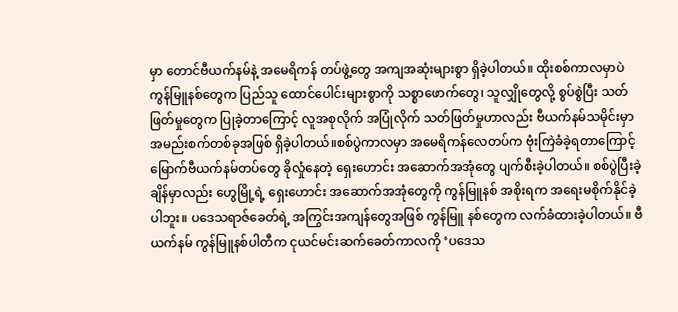မှာ တောင်ဗီယက်နမ်နဲ့ အမေရိကန် တပ်ဖွဲ့တွေ အကျအဆုံးများစွာ ရှိခဲ့ပါတယ်။ ထိုးစစ်ကာလမှာပဲ ကွန်မြူနစ်တွေက ပြည်သူ ထောင်ပေါင်းများစွာကို သစ္စာဖောက်တွေ၊ သူလျှိုတွေလို့ စွပ်စွဲပြီး သတ်ဖြတ်မှုတွေက ပြုခဲ့တာကြောင့် လူအစုလိုက် အပြုံလိုက် သတ်ဖြတ်မှုဟာလည်း ဗီယက်နမ်သမိုင်းမှာ အမည်းစက်တစ်ခုအဖြစ် ရှိခဲ့ပါတယ်။စစ်ပွဲကာလမှာ အမေရိကန်လေတပ်က ဗုံးကြဲခံခဲ့ရတာကြောင့် မြောက်ဗီယက်နမ်တပ်တွေ ခိုလှုံနေတဲ့ ရှေးဟောင်း အဆောက်အအုံတွေ ပျက်စီးခဲ့ပါတယ်။ စစ်ပွဲပြီးခဲ့ချိန်မှာလည်း ဟွေမြို့ရဲ့ ရှေးဟောင်း အဆောက်အအုံတွေကို ကွန်မြူနစ် အစိုးရက အရေးမစိုက်နိုင်ခဲ့ပါဘူး။ ပဒေသရာဇ်ခေတ်ရဲ့ အကြွင်းအကျန်တွေအဖြစ် ကွန်မြူ နစ်တွေက လက်ခံထားခဲ့ပါတယ်။ ဗီယက်နမ် ကွန်မြူနစ်ပါတီက ငုယင်မင်းဆက်ခေတ်ကာလကို ‘ပဒေသ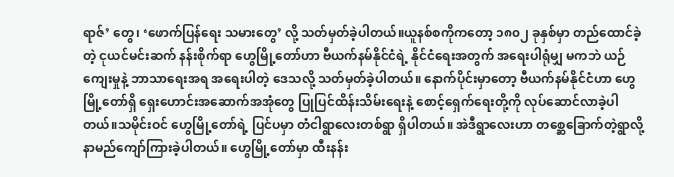ရာဇ်’ တွေ၊ ‘ဖောက်ပြန်ရေး သမားတွေ’ လို့ သတ်မှတ်ခဲ့ပါတယ်။ယူနစ်စကိုကတော့ ၁၈၀၂ ခုနှစ်မှာ တည်ထောင်ခဲ့တဲ့ ငုယင်မင်းဆက် နန်းစိုက်ရာ ဟွေမြို့တော်ဟာ ဗီယက်နမ်နိုင်ငံရဲ့ နိုင်ငံရေးအတွက် အရေးပါရုံမျှ မကဘဲ ယဉ်ကျေးမှုနဲ့ ဘာသာရေးအရ အရေးပါတဲ့ ဒေသလို့ သတ်မှတ်ခဲ့ပါတယ်။ နောက်ပိုင်းမှာတော့ ဗီယက်နမ်နိုင်ငံဟာ ဟွေမြို့တော်ရှိ ရှေးဟောင်းအဆောက်အအုံတွေ ပြုပြင်ထိန်းသိမ်းရေးနဲ့ စောင့်ရှေက်ရေးတို့ကို လုပ်ဆောင်လာခဲ့ပါတယ်။သမိုင်းဝင် ဟွေမြို့တော်ရဲ့ ပြင်ပမှာ တံငါရွာလေးတစ်ရွာ ရှိပါတယ်။ အဲဒီရွာလေးဟာ တစ္ဆေခြောက်တဲ့ရွာလို့ နာမည်ကျော်ကြားခဲ့ပါတယ်။ ဟွေမြို့တော်မှာ ထီးနန်း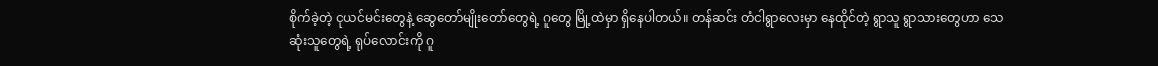စိုက်ခဲ့တဲ့ ငုယင်မင်းတွေနဲ့ ဆွေတော်မျိုးတော်တွေရဲ့ ဂူတွေ မြို့ထဲမှာ ရှိနေပါတယ်။ တန်ဆင်း တံငါရွာလေးမှာ နေထိုင်တဲ့ ရွာသူ ရွာသားတွေဟာ သေဆုံးသူတွေရဲ့ ရုပ်လောင်းကို ဂူ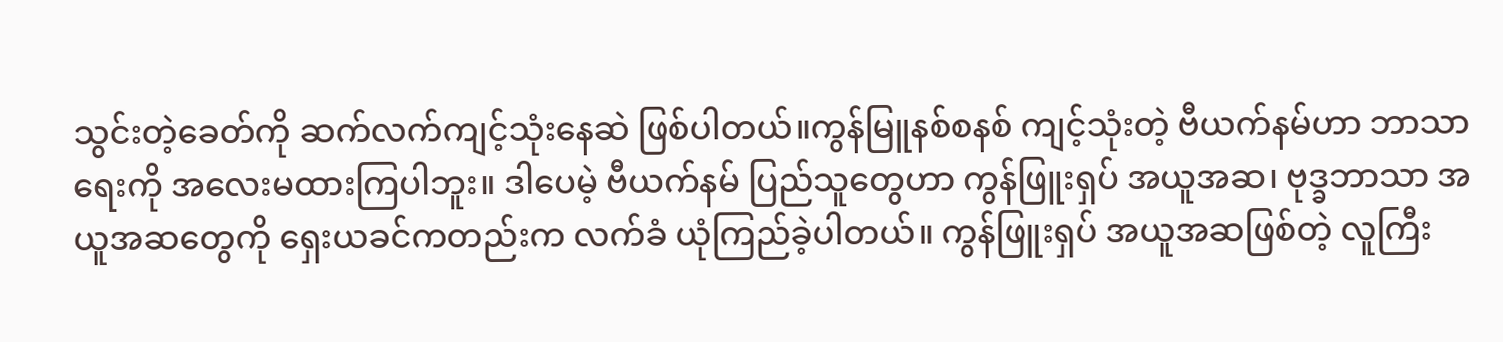သွင်းတဲ့ခေတ်ကို ဆက်လက်ကျင့်သုံးနေဆဲ ဖြစ်ပါတယ်။ကွန်မြူနစ်စနစ် ကျင့်သုံးတဲ့ ဗီယက်နမ်ဟာ ဘာသာရေးကို အလေးမထားကြပါဘူး။ ဒါပေမဲ့ ဗီယက်နမ် ပြည်သူတွေဟာ ကွန်ဖြူးရှပ် အယူအဆ၊ ဗုဒ္ခဘာသာ အယူအဆတွေကို ရှေးယခင်ကတည်းက လက်ခံ ယုံကြည်ခဲ့ပါတယ်။ ကွန်ဖြူးရှပ် အယူအဆဖြစ်တဲ့ လူကြီး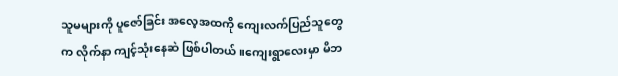သူမများကို ပူဇော်ခြင်း အလေ့အထကို ကျေးလက်ပြည်သူတွေက လိုက်နာ ကျင့်သုံးနေဆဲ ဖြစ်ပါတယ်။ကျေးရွာလေးမှာ မိဘ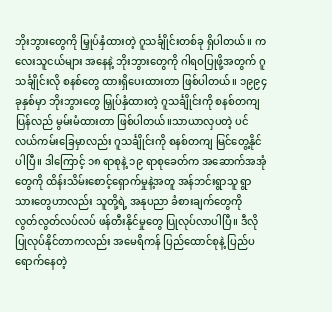ဘိုးဘွားတွေကို မြှုပ်နှံထားတဲ့ ဂူသင်္ချိုင်းတစ်ခု ရှိပါတယ်။ ကလေးသူငယ်များ အနေနဲ့ ဘိုးဘွားတွေကို ဂါရဝပြုဖို့အတွက် ဂူသင်္ချိုင်းလို စနစ်တွေ ထားရှိပေးထားတာ ဖြစ်ပါတယ်။ ၁၉၉၄ ခုနှစ်မှာ ဘိုးဘွားတွေ မြှုပ်နှံထားတဲ့ ဂူသင်္ချိုင်းကို စနစ်တကျ ပြန်လည် မွမ်းမံထားတာ ဖြစ်ပါတယ်။သာယာလှပတဲ့ ပင်လယ်ကမ်းခြေမှာလည်း ဂူသင်္ချိုင်းကို စနစ်တကျ မြင်တွေ့နိုင်ပါပြီ။ ဒါကြောင့် ၁၈ ရာစုနဲ့ ၁၉ ရာစုခေတ်က အဆောက်အအုံတွေကို ထိန်းသိမ်းစောင့်ရှောက်မှုနဲ့အတူ အန်ဘင်းရွာသူ ရွာသားတွေဟာလည်း သူတို့ရဲ့ အနုပညာ ခံစားချက်တွေကို လွတ်လွတ်လပ်လပ် ဖန်တီးနိုင်မှုတွေ ပြုလုပ်လာပါပြီ။ ဒီလို ပြုလုပ်နိုင်တာကလည်း အမေရိကန် ပြည်ထောင်စုနဲ့ ပြည်ပရောက်နေတဲ့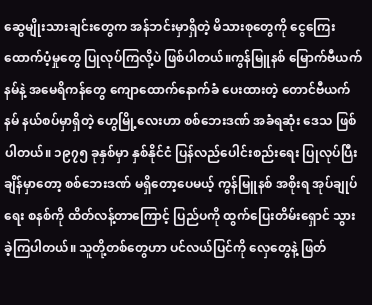ဆွေမျိုးသားချင်းတွေက အန်ဘင်းမှာရှိတဲ့ မိသားစုတွေကို ငွေကြေးထောက်ပံ့မှုတွေ ပြုလုပ်ကြလို့ပဲ ဖြစ်ပါတယ်။ကွန်မြူနစ် မြောက်ဗီယက်နမ်နဲ့ အမေရိကန်တွေ ကျောထောက်နောက်ခံ ပေးထားတဲ့ တောင်ဗီယက်နမ် နယ်စပ်မှာရှိတဲ့ ဟွေမြို့လေးဟာ စစ်ဘေးဒဏ် အခံရဆုံး ဒေသ ဖြစ်ပါတယ်။ ၁၉၇၅ ခုနှစ်မှာ နှစ်နိုင်ငံ ပြန်လည်ပေါင်းစည်းရေး ပြုလုပ်ပြီးချိန်မှာတော့ စစ်ဘေးဒဏ် မရှိတော့ပေမယ့် ကွန်မြူနစ် အစိုးရ အုပ်ချုပ်ရေး စနစ်ကို ထိတ်လန့်တာကြောင့် ပြည်ပကို ထွက်ပြေးတိမ်းရှောင် သွားခဲ့ကြပါတယ်။ သူတို့တစ်တွေဟာ ပင်လယ်ပြင်ကို လှေတွေနဲ့ ဖြတ်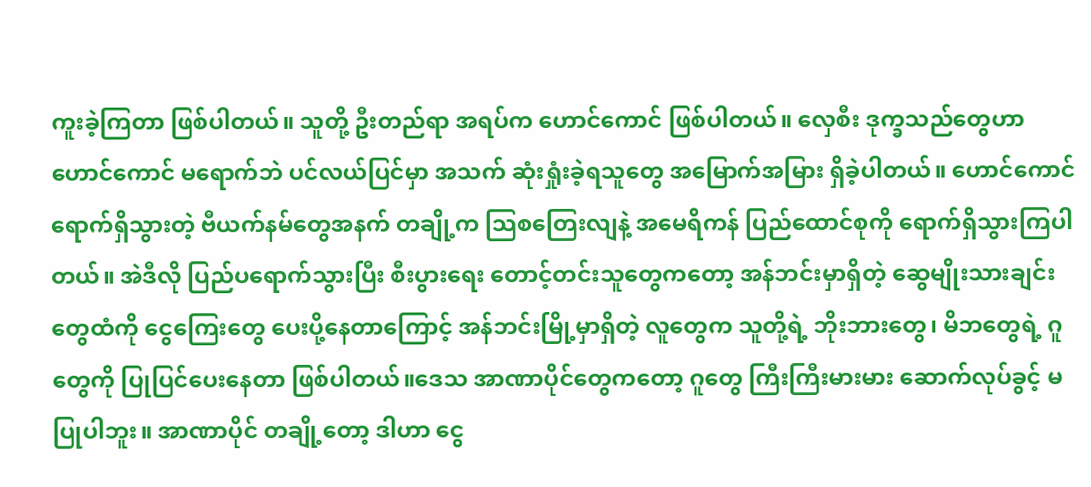ကူးခဲ့ကြတာ ဖြစ်ပါတယ်။ သူတို့ ဦးတည်ရာ အရပ်က ဟောင်ကောင် ဖြစ်ပါတယ်။ လှေစီး ဒုက္ခသည်တွေဟာ ဟောင်ကောင် မရောက်ဘဲ ပင်လယ်ပြင်မှာ အသက် ဆုံးရှုံးခဲ့ရသူတွေ အမြောက်အမြား ရှိခဲ့ပါတယ်။ ဟောင်ကောင် ရောက်ရှိသွားတဲ့ ဗီယက်နမ်တွေအနက် တချို့က သြစတြေးလျနဲ့ အမေရိကန် ပြည်ထောင်စုကို ရောက်ရှိသွားကြပါတယ်။ အဲဒီလို ပြည်ပရောက်သွားပြီး စီးပွားရေး တောင့်တင်းသူတွေကတော့ အန်ဘင်းမှာရှိတဲ့ ဆွေမျိုးသားချင်းတွေထံကို ငွေကြေးတွေ ပေးပို့နေတာကြောင့် အန်ဘင်းမြို့မှာရှိတဲ့ လူတွေက သူတို့ရဲ့ ဘိုးဘားတွေ၊ မိဘတွေရဲ့ ဂူတွေကို ပြုပြင်ပေးနေတာ ဖြစ်ပါတယ်။ဒေသ အာဏာပိုင်တွေကတော့ ဂူတွေ ကြီးကြီးမားမား ဆောက်လုပ်ခွင့် မပြုပါဘူး။ အာဏာပိုင် တချို့တော့ ဒါဟာ ငွေ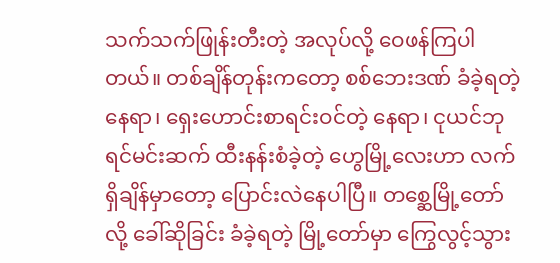သက်သက်ဖြုန်းတီးတဲ့ အလုပ်လို့ ဝေဖန်ကြပါတယ်။ တစ်ချိန်တုန်းကတော့ စစ်ဘေးဒဏ် ခံခဲ့ရတဲ့ နေရာ၊ ရှေးဟောင်းစာရင်းဝင်တဲ့ နေရာ၊ ငုယင်ဘုရင်မင်းဆက် ထီးနန်းစံခဲ့တဲ့ ဟွေမြို့လေးဟာ လက်ရှိချိန်မှာတော့ ပြောင်းလဲနေပါပြီ။ တစ္ဆေမြို့တော်လို့ ခေါ်ဆိုခြင်း ခံခဲ့ရတဲ့ မြို့တော်မှာ ကြွေလွင့်သွား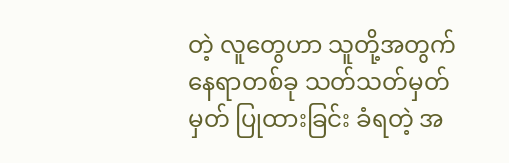တဲ့ လူတွေဟာ သူတို့အတွက် နေရာတစ်ခု သတ်သတ်မှတ်မှတ် ပြုထားခြင်း ခံရတဲ့ အ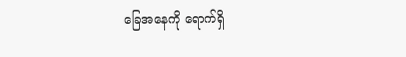ခြေအနေကို ရောက်ရှိ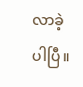လာခဲ့ပါပြီ။